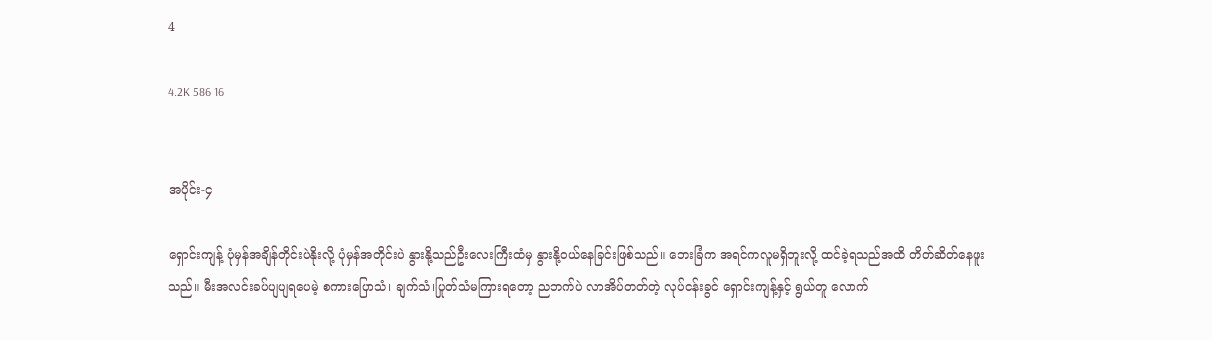4

4.2K 586 16


အပိုင်း-၄

ရှောင်းကျန့် ပုံမှန်အချိန်တိုင်းပဲနိုးလို့ ပုံမှန်အတိုင်းပဲ နွားနို့သည်ဦးလေးကြီးထံမှ နွားနို့ဝယ်နေခြင်းဖြစ်သည်။ ဘေးခြံက အရင်ကလူမရှိဘူးလို့ ထင်ခဲ့ရသည်အထိ တိတ်ဆိတ်နေဖူးသည်။ မီးအလင်းခပ်ပျပျရပေမဲ့ စကားပြောသံ၊ ချက်သံ၊ပြုတ်သံမကြားရတော့ ညဘက်ပဲ လာအိပ်တတ်တဲ့ လုပ်ငန်းခွင် ရှောင်းကျန့်နှင့် ရွယ်တူ လောက်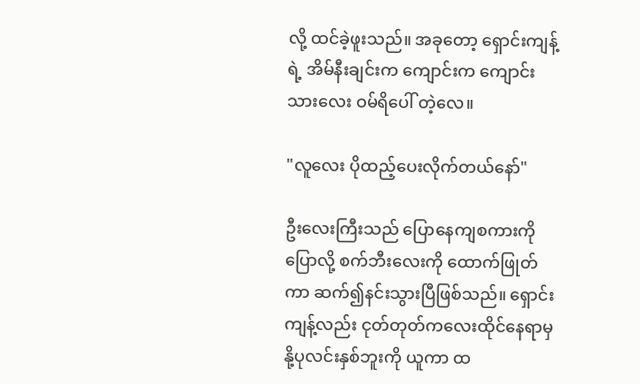လို့ ထင်ခဲ့ဖူးသည်။ အခုတော့ ရှောင်းကျန့်ရဲ့ အိမ်နီးချင်းက ကျောင်းက ကျောင်းသားလေး ဝမ်ရိပေါ် တဲ့လေ။

"လူလေး ပိုထည့်ပေးလိုက်တယ်နော်"

ဦးလေးကြီးသည် ပြောနေကျစကားကိုပြောလို့ စက်ဘီးလေးကို ထောက်ဖြုတ်ကာ ဆက်၍နင်းသွားပြီဖြစ်သည်။ ရှောင်းကျန့်လည်း ငုတ်တုတ်ကလေးထိုင်နေရာမှ နို့ပုလင်းနှစ်ဘူးကို ယူကာ ထ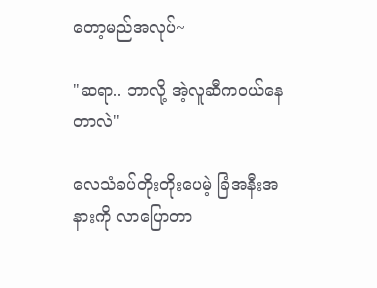တော့မည်အလုပ်~

"ဆရာ.. ဘာလို့ အဲ့လူဆီကဝယ်နေတာလဲ"

လေသံခပ်တိုးတိုးပေမဲ့ ခြံအနီးအနားကို လာပြောတာ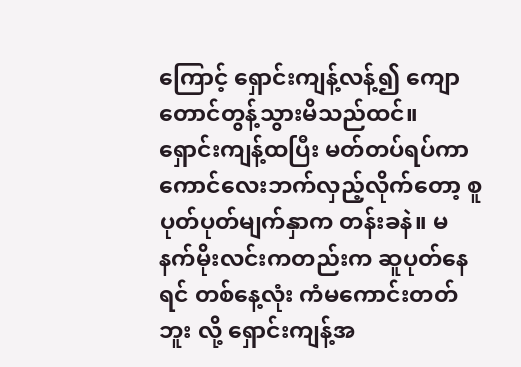ကြောင့် ရှောင်းကျန့်လန့်၍ ကျောတောင်တွန့်သွားမိသည်ထင်။ ရှောင်းကျန့်ထပြီး မတ်တပ်ရပ်ကာ ကောင်လေးဘက်လှည့်လိုက်တော့ စူပုတ်ပုတ်မျက်နှာက တန်းခနဲ။ မနက်မိုးလင်းကတည်းက ဆူပုတ်နေရင် တစ်နေ့လုံး ကံမကောင်းတတ်ဘူး လို့ ရှောင်းကျန့်အ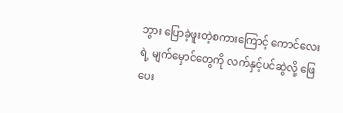ဘွား ပြောခဲ့ဖူးတဲ့‌စကားကြောင့် ကောင်လေးရဲ့ မျက်မှောင်တွေကို လက်နှင့်ပင်ဆွဲလို့ ဖြေပေး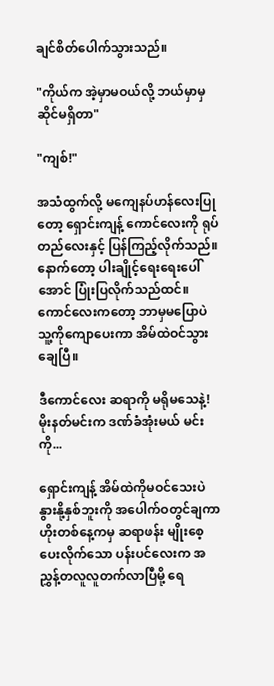ချင်စိတ်ပေါက်သွားသည်။

"ကိုယ်က အဲ့မှာမဝယ်လို့ ဘယ်မှာမှ ဆိုင်မရှိတာ"

"ကျစ်!"

အသံထွက်လို့ မကျေနပ်ဟန်လေးပြုတော့ ရှောင်းကျန့် ကောင်လေးကို ရုပ်တည်လေးနှင့် ပြန်ကြည့်လိုက်သည်။ နောက်တော့ ပါးချိုင့်ရေးရေးပေါ်အောင် ပြုံးပြလိုက်သည်ထင်။ ကောင်လေးကတော့ ဘာမှမပြောပဲ သူ့ကိုကျောပေးကာ အိမ်ထဲဝင်သွားချေပြီ။

ဒီကောင်လေး ဆရာကို မရိုမသေနဲ့!
မိုးနတ်မင်းက ဒဏ်ခံအုံးမယ် မင်းကို...

ရှောင်းကျန့် အိမ်ထဲကိုမဝင်သေးပဲ နွားနို့နှစ်ဘူးကို အပေါက်ဝတွင်ချကာ ဟိုးတစ်နေ့က‌မှ ဆရာ‌ဖန်း မျိုးစေ့ပေးလိုက်သော ပန်းပင်လေးက အညွှန့်တလူလူတက်လာပြီမို့ ရေ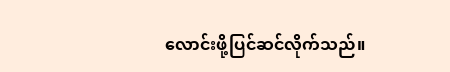လောင်းဖို့ပြင်ဆင်လိုက်သည်။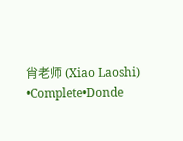肖老师 (Xiao Laoshi) •Complete•Donde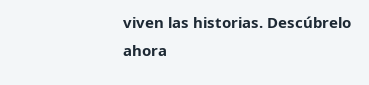viven las historias. Descúbrelo ahora